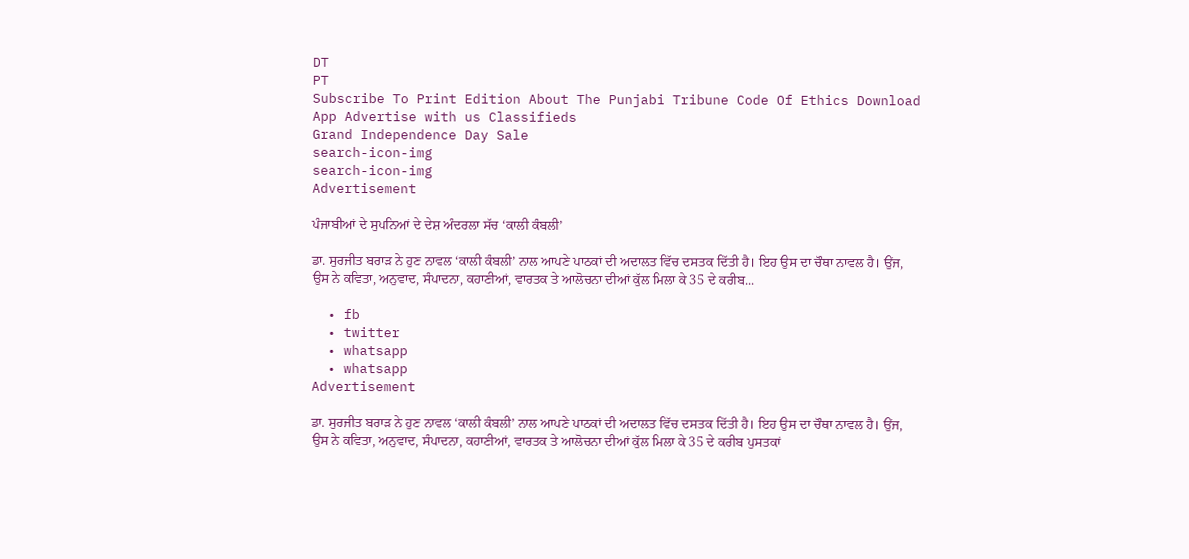DT
PT
Subscribe To Print Edition About The Punjabi Tribune Code Of Ethics Download App Advertise with us Classifieds
Grand Independence Day Sale
search-icon-img
search-icon-img
Advertisement

ਪੰਜਾਬੀਆਂ ਦੇ ਸੁਪਨਿਆਂ ਦੇ ਦੇਸ਼ ਅੰਦਰਲਾ ਸੱਚ ‘ਕਾਲੀ ਕੰਬਲੀ’

ਡਾ. ਸੁਰਜੀਤ ਬਰਾੜ ਨੇ ਹੁਣ ਨਾਵਲ ‘ਕਾਲੀ ਕੰਬਲੀ’ ਨਾਲ ਆਪਣੇ ਪਾਠਕਾਂ ਦੀ ਅਦਾਲਤ ਵਿੱਚ ਦਸਤਕ ਦਿੱਤੀ ਹੈ। ਇਹ ਉਸ ਦਾ ਚੌਥਾ ਨਾਵਲ ਹੈ। ਉਂਜ, ਉਸ ਨੇ ਕਵਿਤਾ, ਅਨੁਵਾਦ, ਸੰਪਾਦਨਾ, ਕਹਾਣੀਆਂ, ਵਾਰਤਕ ਤੇ ਆਲੋਚਨਾ ਦੀਆਂ ਕੁੱਲ ਮਿਲਾ ਕੇ 35 ਦੇ ਕਰੀਬ...

  • fb
  • twitter
  • whatsapp
  • whatsapp
Advertisement

ਡਾ. ਸੁਰਜੀਤ ਬਰਾੜ ਨੇ ਹੁਣ ਨਾਵਲ ‘ਕਾਲੀ ਕੰਬਲੀ’ ਨਾਲ ਆਪਣੇ ਪਾਠਕਾਂ ਦੀ ਅਦਾਲਤ ਵਿੱਚ ਦਸਤਕ ਦਿੱਤੀ ਹੈ। ਇਹ ਉਸ ਦਾ ਚੌਥਾ ਨਾਵਲ ਹੈ। ਉਂਜ, ਉਸ ਨੇ ਕਵਿਤਾ, ਅਨੁਵਾਦ, ਸੰਪਾਦਨਾ, ਕਹਾਣੀਆਂ, ਵਾਰਤਕ ਤੇ ਆਲੋਚਨਾ ਦੀਆਂ ਕੁੱਲ ਮਿਲਾ ਕੇ 35 ਦੇ ਕਰੀਬ ਪੁਸਤਕਾਂ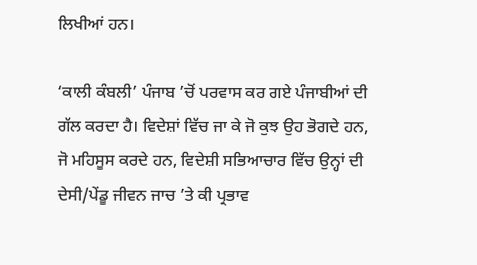ਲਿਖੀਆਂ ਹਨ।

‘ਕਾਲੀ ਕੰਬਲੀ’ ਪੰਜਾਬ ’ਚੋਂ ਪਰਵਾਸ ਕਰ ਗਏ ਪੰਜਾਬੀਆਂ ਦੀ ਗੱਲ ਕਰਦਾ ਹੈ। ਵਿਦੇਸ਼ਾਂ ਵਿੱਚ ਜਾ ਕੇ ਜੋ ਕੁਝ ਉਹ ਭੋਗਦੇ ਹਨ, ਜੋ ਮਹਿਸੂਸ ਕਰਦੇ ਹਨ, ਵਿਦੇਸ਼ੀ ਸਭਿਆਚਾਰ ਵਿੱਚ ਉਨ੍ਹਾਂ ਦੀ ਦੇਸੀ/ਪੇਂਡੂ ਜੀਵਨ ਜਾਚ ’ਤੇ ਕੀ ਪ੍ਰਭਾਵ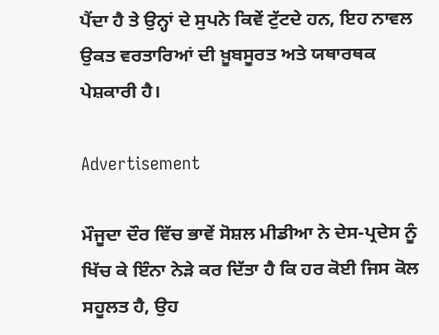ਪੈਂਦਾ ਹੈ ਤੇ ਉਨ੍ਹਾਂ ਦੇ ਸੁਪਨੇ ਕਿਵੇਂ ਟੁੱਟਦੇ ਹਨ, ਇਹ ਨਾਵਲ ਉਕਤ ਵਰਤਾਰਿਆਂ ਦੀ ਖ਼ੂਬਸੂਰਤ ਅਤੇ ਯਥਾਰਥਕ ਪੇਸ਼ਕਾਰੀ ਹੈ।

Advertisement

ਮੌਜੂਦਾ ਦੌਰ ਵਿੱਚ ਭਾਵੇਂ ਸੋਸ਼ਲ ਮੀਡੀਆ ਨੇ ਦੇਸ-ਪ੍ਰਦੇਸ ਨੂੰ ਖਿੱਚ ਕੇ ਇੰਨਾ ਨੇੜੇ ਕਰ ਦਿੱਤਾ ਹੈ ਕਿ ਹਰ ਕੋਈ ਜਿਸ ਕੋਲ ਸਹੂਲਤ ਹੈ, ਉਹ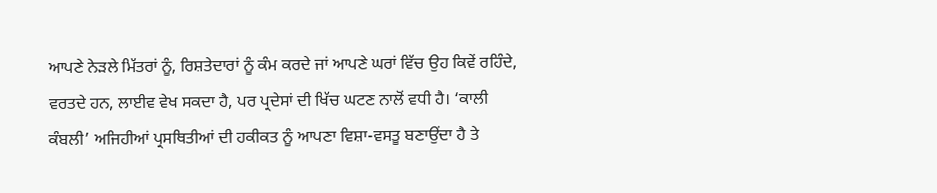ਆਪਣੇ ਨੇੜਲੇ ਮਿੱਤਰਾਂ ਨੂੰ, ਰਿਸ਼ਤੇਦਾਰਾਂ ਨੂੰ ਕੰਮ ਕਰਦੇ ਜਾਂ ਆਪਣੇ ਘਰਾਂ ਵਿੱਚ ਉਹ ਕਿਵੇਂ ਰਹਿੰਦੇ, ਵਰਤਦੇ ਹਨ, ਲਾਈਵ ਵੇਖ ਸਕਦਾ ਹੈ, ਪਰ ਪ੍ਰਦੇਸਾਂ ਦੀ ਖਿੱਚ ਘਟਣ ਨਾਲੋਂ ਵਧੀ ਹੈ। ‘ਕਾਲੀ ਕੰਬਲੀ’ ਅਜਿਹੀਆਂ ਪ੍ਰਸਥਿਤੀਆਂ ਦੀ ਹਕੀਕਤ ਨੂੰ ਆਪਣਾ ਵਿਸ਼ਾ-ਵਸਤੂ ਬਣਾਉਂਦਾ ਹੈ ਤੇ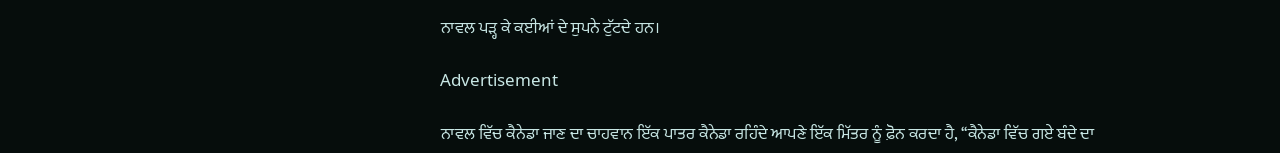ਨਾਵਲ ਪੜ੍ਹ ਕੇ ਕਈਆਂ ਦੇ ਸੁਪਨੇ ਟੁੱਟਦੇ ਹਨ।

Advertisement

ਨਾਵਲ ਵਿੱਚ ਕੈਨੇਡਾ ਜਾਣ ਦਾ ਚਾਹਵਾਨ ਇੱਕ ਪਾਤਰ ਕੈਨੇਡਾ ਰਹਿੰਦੇ ਆਪਣੇ ਇੱਕ ਮਿੱਤਰ ਨੂੰ ਫ਼ੋਨ ਕਰਦਾ ਹੈ, ‘‘ਕੈਨੇਡਾ ਵਿੱਚ ਗਏ ਬੰਦੇ ਦਾ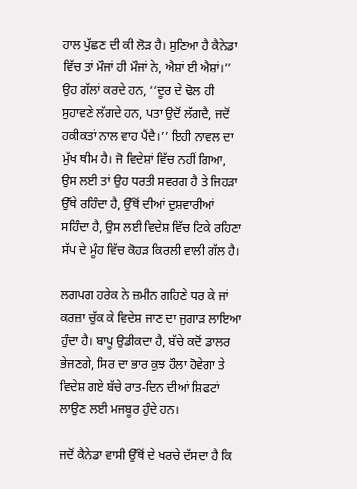ਹਾਲ ਪੁੱਛਣ ਦੀ ਕੀ ਲੋੜ ਹੈ। ਸੁਣਿਆ ਹੈ ਕੈਨੇਡਾ ਵਿੱਚ ਤਾਂ ਮੌਜਾਂ ਹੀ ਮੌਜਾਂ ਨੇ, ਐਸ਼ਾਂ ਈ ਐਸ਼ਾਂ।’’ ਉਹ ਗੱਲਾਂ ਕਰਦੇ ਹਨ, ‘‘ਦੂਰ ਦੇ ਢੋਲ ਹੀ ਸੁਹਾਵਣੇ ਲੱਗਦੇ ਹਨ, ਪਤਾ ਉਦੋਂ ਲੱਗਦੈ, ਜਦੋਂ ਹਕੀਕਤਾਂ ਨਾਲ ਵਾਹ ਪੈਂਦੈ।’’ ਇਹੀ ਨਾਵਲ ਦਾ ਮੁੱਖ ਥੀਮ ਹੈ। ਜੋ ਵਿਦੇਸ਼ਾਂ ਵਿੱਚ ਨਹੀਂ ਗਿਆ, ਉਸ ਲਈ ਤਾਂ ਉਹ ਧਰਤੀ ਸਵਰਗ ਹੈ ਤੇ ਜਿਹੜਾ ਉੱਥੇ ਰਹਿੰਦਾ ਹੈ, ਉੱਥੋਂ ਦੀਆਂ ਦੁਸ਼ਵਾਰੀਆਂ ਸਹਿੰਦਾ ਹੈ, ਉਸ ਲਈ ਵਿਦੇਸ਼ ਵਿੱਚ ਟਿਕੇ ਰਹਿਣਾ ਸੱਪ ਦੇ ਮੂੰਹ ਵਿੱਚ ਕੋਹੜ ਕਿਰਲੀ ਵਾਲੀ ਗੱਲ ਹੈ।

ਲਗਪਗ ਹਰੇਕ ਨੇ ਜ਼ਮੀਨ ਗਹਿਣੇ ਧਰ ਕੇ ਜਾਂ ਕਰਜ਼ਾ ਚੁੱਕ ਕੇ ਵਿਦੇਸ਼ ਜਾਣ ਦਾ ਜੁਗਾੜ ਲਾਇਆ ਹੁੰਦਾ ਹੈ। ਬਾਪੂ ਉਡੀਕਦਾ ਹੈ, ਬੱਚੇ ਕਦੋਂ ਡਾਲਰ ਭੇਜਣਗੇ, ਸਿਰ ਦਾ ਭਾਰ ਕੁਝ ਹੌਲਾ ਹੋਵੇਗਾ ਤੇ ਵਿਦੇਸ਼ ਗਏ ਬੱਚੇ ਰਾਤ-ਦਿਨ ਦੀਆਂ ਸ਼ਿਫਟਾਂ ਲਾਉਣ ਲਈ ਮਜਬੂਰ ਹੁੰਦੇ ਹਨ।

ਜਦੋਂ ਕੈਨੇਡਾ ਵਾਸੀ ਉੱਥੋਂ ਦੇ ਖਰਚੇ ਦੱਸਦਾ ਹੈ ਕਿ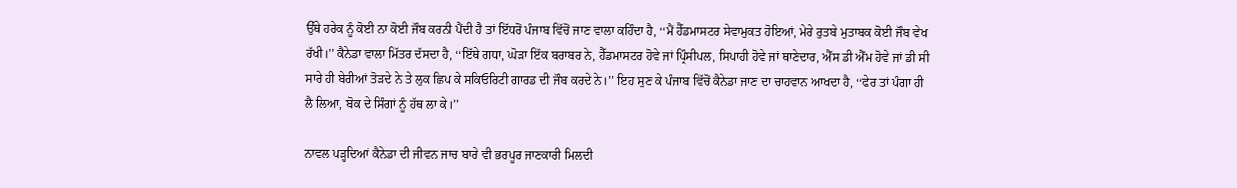ਉੱਥੇ ਹਰੇਕ ਨੂੰ ਕੋਈ ਨਾ ਕੋਈ ਜੌਬ ਕਰਨੀ ਪੈਂਦੀ ਹੈ ਤਾਂ ਇੱਧਰੋਂ ਪੰਜਾਬ ਵਿੱਚੋਂ ਜਾਣ ਵਾਲਾ ਕਹਿੰਦਾ ਹੈ, ‘‘ਮੈਂ ਹੈੱਡਮਾਸਟਰ ਸੇਵਾਮੁਕਤ ਹੋਇਆਂ, ਮੇਰੇ ਰੁਤਬੇ ਮੁਤਾਬਕ ਕੋਈ ਜੌਬ ਵੇਖ ਰੱਖੀ।’’ ਕੈਨੇਡਾ ਵਾਲਾ ਮਿੱਤਰ ਦੱਸਦਾ ਹੈ, ‘‘ਇੱਥੇ ਗਧਾ, ਘੋੜਾ ਇੱਕ ਬਰਾਬਰ ਨੇ, ਹੈੱਡਮਾਸਟਰ ਹੋਵੇ ਜਾਂ ਪ੍ਰਿੰਸੀਪਲ, ਸਿਪਾਹੀ ਹੋਵੇ ਜਾਂ ਥਾਣੇਦਾਰ, ਐੱਸ ਡੀ ਐੱਮ ਹੋਵੇ ਜਾਂ ਡੀ ਸੀ ਸਾਰੇ ਹੀ ਬੇਰੀਆਂ ਤੋੜਦੇ ਨੇ ਤੇ ਲੁਕ ਛਿਪ ਕੇ ਸਕਿਓਰਿਟੀ ਗਾਰਡ ਦੀ ਜੌਬ ਕਰਦੇ ਨੇ।’’ ਇਹ ਸੁਣ ਕੇ ਪੰਜਾਬ ਵਿੱਚੋਂ ਕੈਨੇਡਾ ਜਾਣ ਦਾ ਚਾਹਵਾਨ ਆਖਦਾ ਹੈ, ‘‘ਫੇਰ ਤਾਂ ਪੰਗਾ ਹੀ ਲੈ ਲਿਆ, ਬੋਕ ਦੇ ਸਿੰਗਾਂ ਨੂੰ ਹੱਥ ਲਾ ਕੇ।’’

ਨਾਵਲ ਪੜ੍ਹਦਿਆਂ ਕੈਨੇਡਾ ਦੀ ਜੀਵਨ ਜਾਚ ਬਾਰੇ ਵੀ ਭਰਪੂਰ ਜਾਣਕਾਰੀ ਮਿਲਦੀ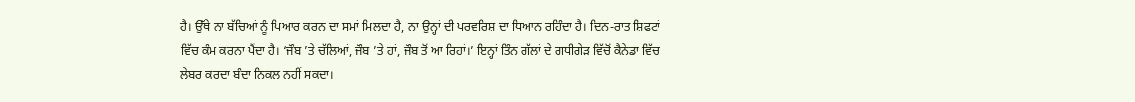ਹੈ। ਉੱਥੇ ਨਾ ਬੱਚਿਆਂ ਨੂੰ ਪਿਆਰ ਕਰਨ ਦਾ ਸਮਾਂ ਮਿਲਦਾ ਹੈ, ਨਾ ਉਨ੍ਹਾਂ ਦੀ ਪਰਵਰਿਸ਼ ਦਾ ਧਿਆਨ ਰਹਿੰਦਾ ਹੈ। ਦਿਨ-ਰਾਤ ਸ਼ਿਫਟਾਂ ਵਿੱਚ ਕੰਮ ਕਰਨਾ ਪੈਂਦਾ ਹੈ। ‘ਜੌਬ ’ਤੇ ਚੱਲਿਆਂ, ਜੌਬ ’ਤੇ ਹਾਂ, ਜੌਬ ਤੋਂ ਆ ਰਿਹਾਂ।’ ਇਨ੍ਹਾਂ ਤਿੰਨ ਗੱਲਾਂ ਦੇ ਗਧੀਗੇੜ ਵਿੱਚੋਂ ਕੈਨੇਡਾ ਵਿੱਚ ਲੇਬਰ ਕਰਦਾ ਬੰਦਾ ਨਿਕਲ ਨਹੀਂ ਸਕਦਾ।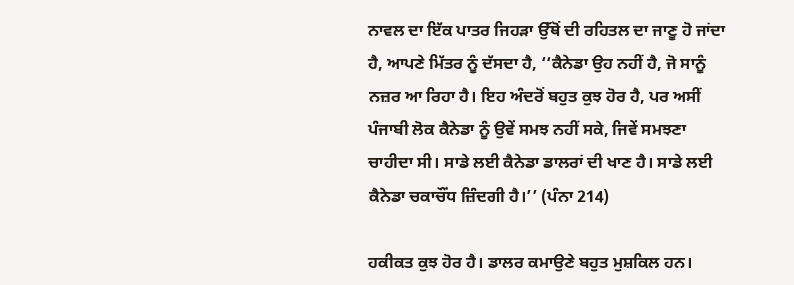ਨਾਵਲ ਦਾ ਇੱਕ ਪਾਤਰ ਜਿਹੜਾ ਉੱਥੋਂ ਦੀ ਰਹਿਤਲ ਦਾ ਜਾਣੂ ਹੋ ਜਾਂਦਾ ਹੈ, ਆਪਣੇ ਮਿੱਤਰ ਨੂੰ ਦੱਸਦਾ ਹੈ, ‘‘ਕੈਨੇਡਾ ਉਹ ਨਹੀਂ ਹੈ, ਜੋ ਸਾਨੂੰ ਨਜ਼ਰ ਆ ਰਿਹਾ ਹੈ। ਇਹ ਅੰਦਰੋਂ ਬਹੁਤ ਕੁਝ ਹੋਰ ਹੈ, ਪਰ ਅਸੀਂ ਪੰਜਾਬੀ ਲੋਕ ਕੈਨੇਡਾ ਨੂੰ ਉਵੇਂ ਸਮਝ ਨਹੀਂ ਸਕੇ, ਜਿਵੇਂ ਸਮਝਣਾ ਚਾਹੀਦਾ ਸੀ। ਸਾਡੇ ਲਈ ਕੈਨੇਡਾ ਡਾਲਰਾਂ ਦੀ ਖਾਣ ਹੈ। ਸਾਡੇ ਲਈ ਕੈਨੇਡਾ ਚਕਾਚੌਂਧ ਜ਼ਿੰਦਗੀ ਹੈ।’’ (ਪੰਨਾ 214)

ਹਕੀਕਤ ਕੁਝ ਹੋਰ ਹੈ। ਡਾਲਰ ਕਮਾਉਣੇ ਬਹੁਤ ਮੁਸ਼ਕਿਲ ਹਨ।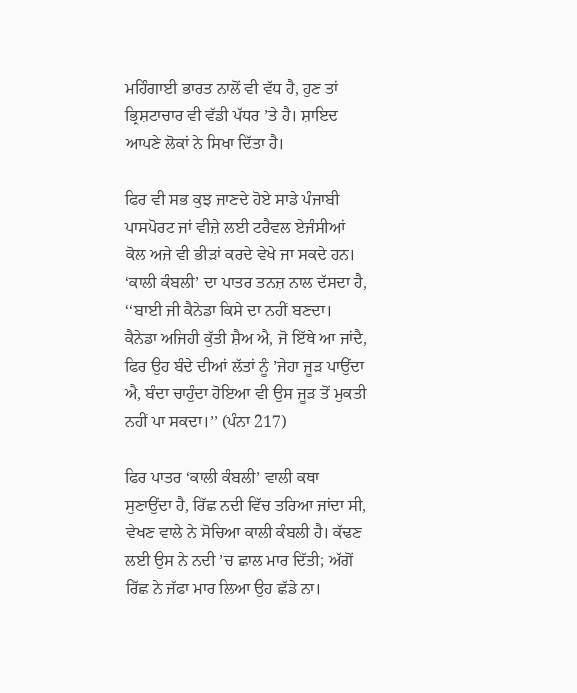ਮਹਿੰਗਾਈ ਭਾਰਤ ਨਾਲੋਂ ਵੀ ਵੱਧ ਹੈ, ਹੁਣ ਤਾਂ ਭ੍ਰਿਸ਼ਟਾਚਾਰ ਵੀ ਵੱਡੀ ਪੱਧਰ ’ਤੇ ਹੈ। ਸ਼ਾਇਦ ਆਪਣੇ ਲੋਕਾਂ ਨੇ ਸਿਖਾ ਦਿੱਤਾ ਹੈ।

ਫਿਰ ਵੀ ਸਭ ਕੁਝ ਜਾਣਦੇ ਹੋਏ ਸਾਡੇ ਪੰਜਾਬੀ ਪਾਸਪੋਰਟ ਜਾਂ ਵੀਜ਼ੇ ਲਈ ਟਰੈਵਲ ਏਜੰਸੀਆਂ ਕੋਲ ਅਜੇ ਵੀ ਭੀੜਾਂ ਕਰਦੇ ਵੇਖੇ ਜਾ ਸਕਦੇ ਹਨ। ‘ਕਾਲੀ ਕੰਬਲੀ’ ਦਾ ਪਾਤਰ ਤਨਜ਼ ਨਾਲ ਦੱਸਦਾ ਹੈ, ‘‘ਬਾਈ ਜੀ ਕੈਨੇਡਾ ਕਿਸੇ ਦਾ ਨਹੀਂ ਬਣਦਾ। ਕੈਨੇਡਾ ਅਜਿਹੀ ਕੁੱਤੀ ਸ਼ੈਅ ਐ, ਜੋ ਇੱਥੇ ਆ ਜਾਂਦੈ, ਫਿਰ ਉਹ ਬੰਦੇ ਦੀਆਂ ਲੱਤਾਂ ਨੂੰ ’ਜੇਹਾ ਜੂੜ ਪਾਉਂਦਾ ਐ, ਬੰਦਾ ਚਾਹੁੰਦਾ ਹੋਇਆ ਵੀ ਉਸ ਜੂੜ ਤੋਂ ਮੁਕਤੀ ਨਹੀਂ ਪਾ ਸਕਦਾ।’’ (ਪੰਨਾ 217)

ਫਿਰ ਪਾਤਰ ‘ਕਾਲੀ ਕੰਬਲੀ’ ਵਾਲੀ ਕਥਾ ਸੁਣਾਉਂਦਾ ਹੈ, ਰਿੱਛ ਨਦੀ ਵਿੱਚ ਤਰਿਆ ਜਾਂਦਾ ਸੀ, ਵੇਖਣ ਵਾਲੇ ਨੇ ਸੋਚਿਆ ਕਾਲੀ ਕੰਬਲੀ ਹੈ। ਕੱਢਣ ਲਈ ਉਸ ਨੇ ਨਦੀ ’ਚ ਛਾਲ ਮਾਰ ਦਿੱਤੀ; ਅੱਗੋਂ ਰਿੱਛ ਨੇ ਜੱਫਾ ਮਾਰ ਲਿਆ ਉਹ ਛੱਡੇ ਨਾ।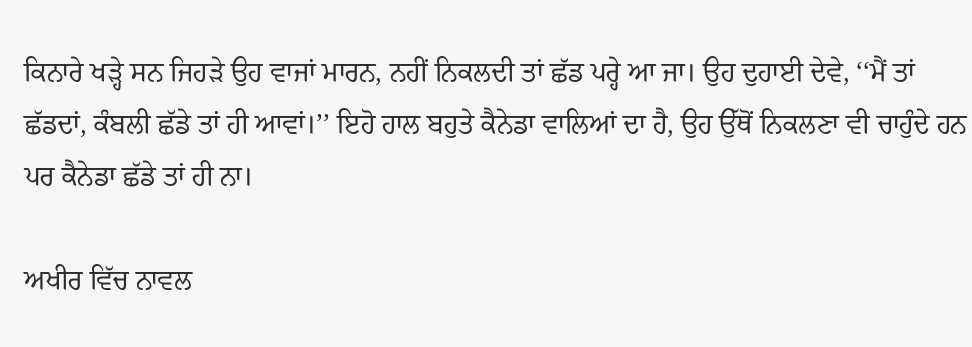ਕਿਨਾਰੇ ਖੜ੍ਹੇ ਸਨ ਜਿਹੜੇ ਉਹ ਵਾਜਾਂ ਮਾਰਨ, ਨਹੀਂ ਨਿਕਲਦੀ ਤਾਂ ਛੱਡ ਪਰ੍ਹੇ ਆ ਜਾ। ਉਹ ਦੁਹਾਈ ਦੇਵੇ, ‘‘ਮੈਂ ਤਾਂ ਛੱਡਦਾਂ, ਕੰਬਲੀ ਛੱਡੇ ਤਾਂ ਹੀ ਆਵਾਂ।’’ ਇਹੋ ਹਾਲ ਬਹੁਤੇ ਕੈਨੇਡਾ ਵਾਲਿਆਂ ਦਾ ਹੈ, ਉਹ ਉੱਥੋਂ ਨਿਕਲਣਾ ਵੀ ਚਾਹੁੰਦੇ ਹਨ ਪਰ ਕੈਨੇਡਾ ਛੱਡੇ ਤਾਂ ਹੀ ਨਾ।

ਅਖੀਰ ਵਿੱਚ ਨਾਵਲ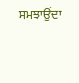ਸਮਝਾਉਂਦਾ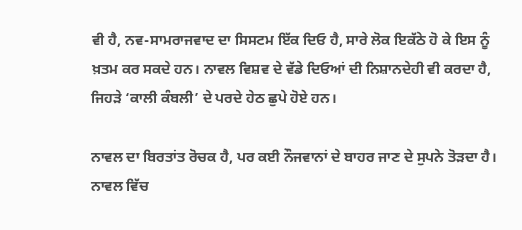ਵੀ ਹੈ, ਨਵ-ਸਾਮਰਾਜਵਾਦ ਦਾ ਸਿਸਟਮ ਇੱਕ ਦਿਓ ਹੈ, ਸਾਰੇ ਲੋਕ ਇਕੱਠੇ ਹੋ ਕੇ ਇਸ ਨੂੰ ਖ਼ਤਮ ਕਰ ਸਕਦੇ ਹਨ। ਨਾਵਲ ਵਿਸ਼ਵ ਦੇ ਵੱਡੇ ਦਿਓਆਂ ਦੀ ਨਿਸ਼ਾਨਦੇਹੀ ਵੀ ਕਰਦਾ ਹੈ, ਜਿਹੜੇ ‘ਕਾਲੀ ਕੰਬਲੀ’ ਦੇ ਪਰਦੇ ਹੇਠ ਛੁਪੇ ਹੋਏ ਹਨ।

ਨਾਵਲ ਦਾ ਬਿਰਤਾਂਤ ਰੋਚਕ ਹੈ, ਪਰ ਕਈ ਨੌਜਵਾਨਾਂ ਦੇ ਬਾਹਰ ਜਾਣ ਦੇ ਸੁਪਨੇ ਤੋੜਦਾ ਹੈ। ਨਾਵਲ ਵਿੱਚ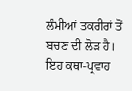ਲੰਮੀਆਂ ਤਕਰੀਰਾਂ ਤੋਂ ਬਚਣ ਦੀ ਲੋੜ ਹੈ। ਇਹ ਕਥਾ-ਪ੍ਰਵਾਹ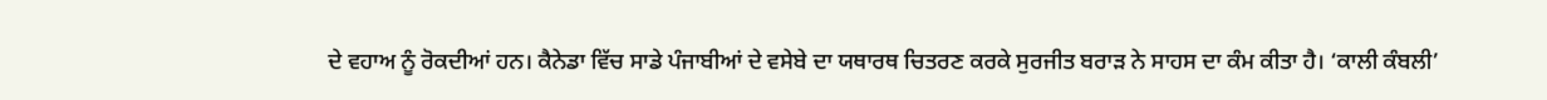ਦੇ ਵਹਾਅ ਨੂੰ ਰੋਕਦੀਆਂ ਹਨ। ਕੈਨੇਡਾ ਵਿੱਚ ਸਾਡੇ ਪੰਜਾਬੀਆਂ ਦੇ ਵਸੇਬੇ ਦਾ ਯਥਾਰਥ ਚਿਤਰਣ ਕਰਕੇ ਸੁਰਜੀਤ ਬਰਾੜ ਨੇ ਸਾਹਸ ਦਾ ਕੰਮ ਕੀਤਾ ਹੈ। ‘ਕਾਲੀ ਕੰਬਲੀ’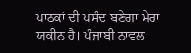ਪਾਠਕਾਂ ਦੀ ਪਸੰਦ ਬਣੇਗਾ ਮੇਰਾ ਯਕੀਨ ਹੈ। ਪੰਜਾਬੀ ਨਾਵਲ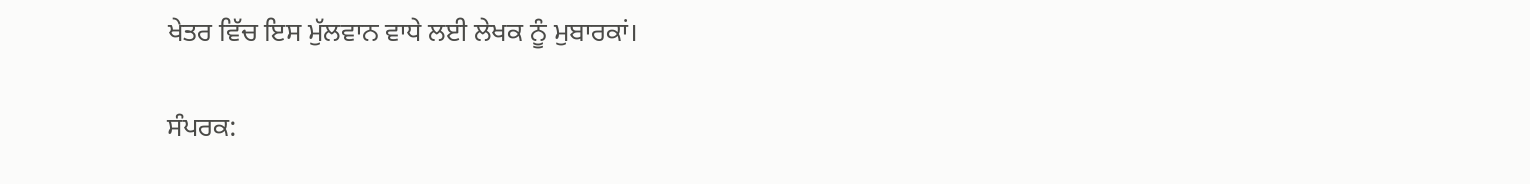ਖੇਤਰ ਵਿੱਚ ਇਸ ਮੁੱਲਵਾਨ ਵਾਧੇ ਲਈ ਲੇਖਕ ਨੂੰ ਮੁਬਾਰਕਾਂ।

ਸੰਪਰਕ: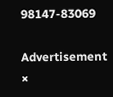98147-83069

Advertisement
×